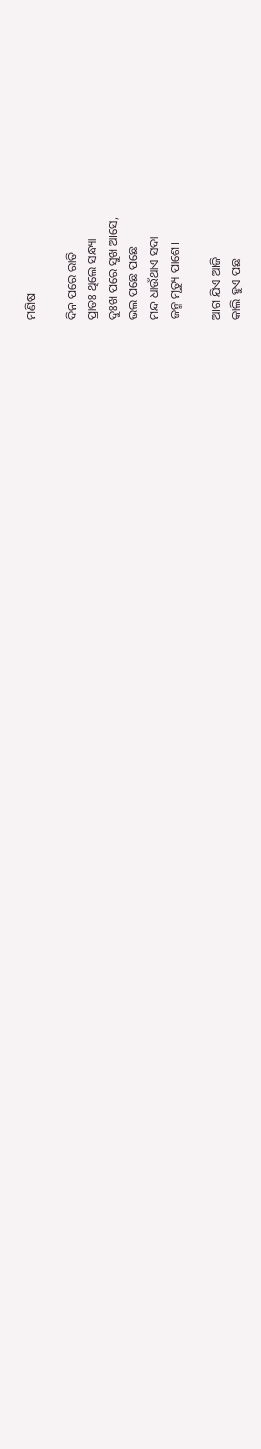ମଣିଷ

ଦିନ ପରେ ରାତି
ପ୍ରାତଃ ଥିଲେ ସନ୍ଧ୍ୟା
ଦୁଃଖ ପରେ ସୁଖ ଆସେ,
ଭଲ ପଛେ ପଛେ
ମନ୍ଦ ଧାଉଁଥାଏ ସଦା
ଜନ୍ମ ମୃତ୍ୟୁ ପାଶେ।

ଆଗ ଯିଏ ଆଜି
କାଲି ହୁଏ ପଛ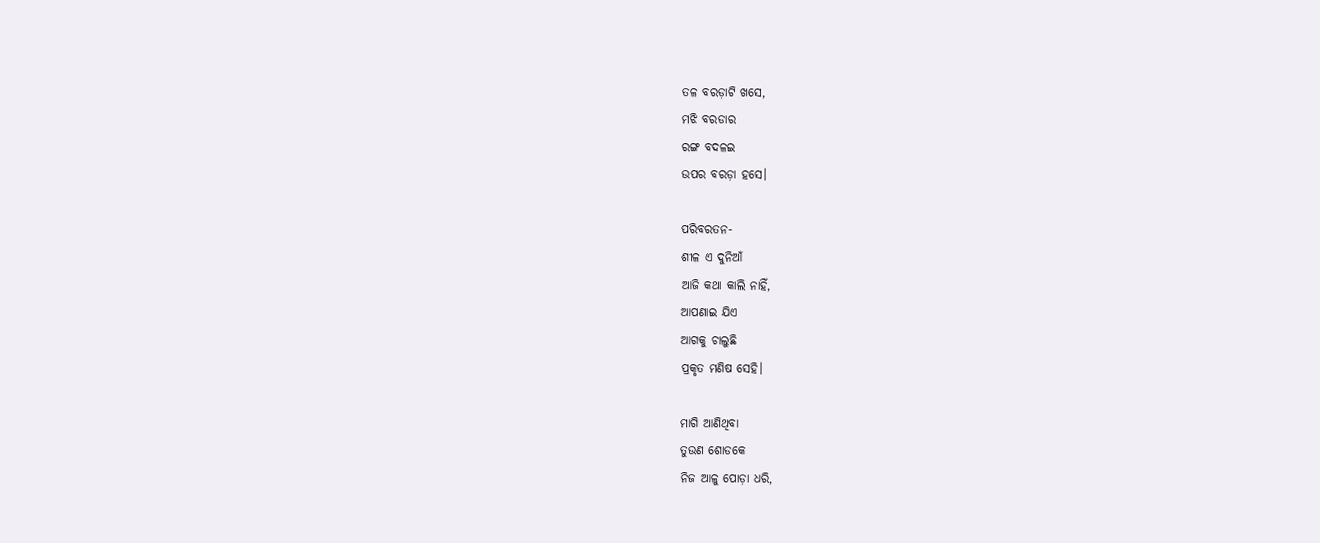ତଳ ବରଡ଼ାଟି ଖସେ,
ମଝି ବରଡାର
ରଙ୍ଗ ବଦଳଇ
ଉପର ବରଡ଼ା ହସେ।

ପରିବରତନ-
ଶୀଳ ଏ ଦୁନିଆଁ
ଆଜି କଥା କାଲି ନାହିଁ,
ଆପଣାଇ ଯିଏ
ଆଗକୁ ଚାଲୁଛି
ପ୍ରକୃତ ମଣିଷ ସେହି।

ମାଗି ଆଣିଥିବା
ତୁଉଣ ଶୋଡକେ
ନିଜ ଆଳୁ ପୋଡ଼ା ଧରି,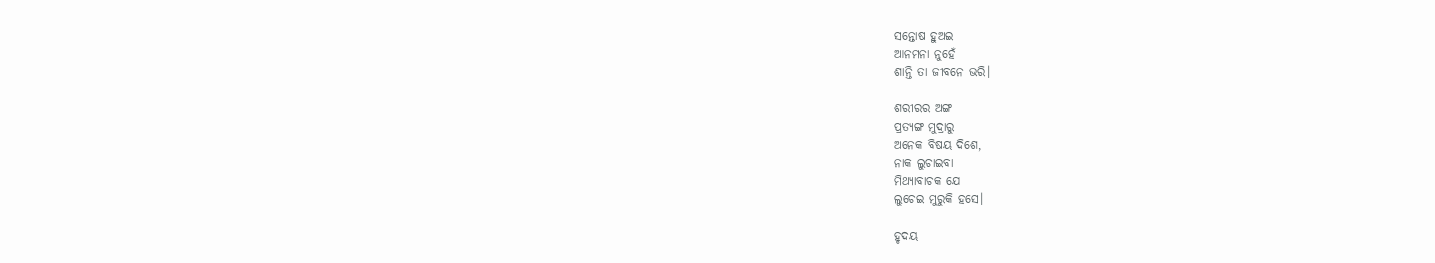ସନ୍ତୋଷ ହୁଅଇ
ଆନମନା ନୁହେଁ
ଶାନ୍ତି ତା ଜୀବନେ ଭରି।

ଶରୀରର ଅଙ୍ଗ
ପ୍ରତ୍ୟଙ୍ଗ ମୁଦ୍ରାରୁ
ଅନେକ ବିଷୟ ଦିଶେ,
ନାକ ଲୁଚାଇବା
ମିଥ୍ୟାବାଚକ ଯେ
ଲୁଚେଇ ମୁରୁକି ହସେ।

ହୃଦୟ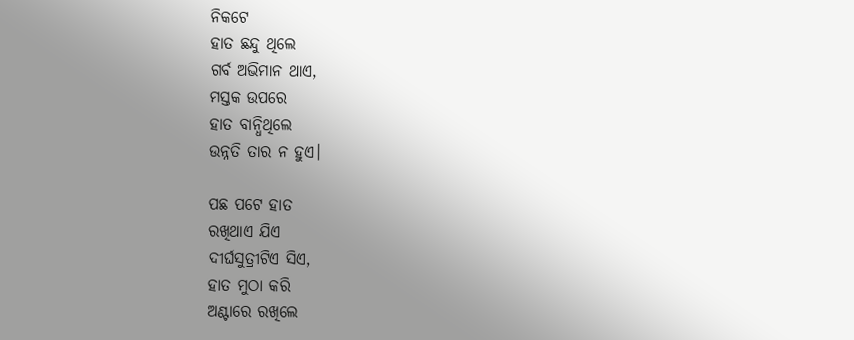ନିକଟେ
ହାତ ଛନ୍ଦୁ ଥିଲେ
ଗର୍ବ ଅଭିମାନ ଥାଏ,
ମସ୍ତକ ଉପରେ
ହାତ ବାନ୍ଧିଥିଲେ
ଉନ୍ନତି ତାର ନ ହୁଏ।

ପଛ ପଟେ ହାତ
ରଖିଥାଏ ଯିଏ
ଦୀର୍ଘସୁତ୍ରୀଟିଏ ସିଏ,
ହାତ ମୁଠା କରି
ଅଣ୍ଟାରେ ରଖିଲେ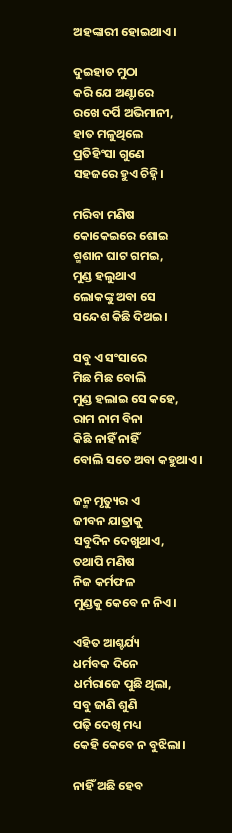ଅହଙ୍କାରୀ ହୋଇଥାଏ।

ଦୁଇହାତ ମୁଠା
କରି ଯେ ଅଣ୍ଟାରେ
ରଖେ ଦର୍ପି ଅଭିମାନୀ,
ହାତ ମଳୁଥିଲେ
ପ୍ରତିହିଂସା ଗୁଣେ
ସହଜରେ ହୁଏ ଚିହ୍ନି।

ମରିବା ମଣିଷ
କୋକେଇରେ ଶୋଇ
ଶ୍ମଶାନ ଘାଟ ଗମଇ,
ମୁଣ୍ଡ ହଲୁଥାଏ
ଲୋକଙ୍କୁ ଅବା ସେ
ସନ୍ଦେଶ କିଛି ଦିଅଇ।

ସବୁ ଏ ସଂସାରେ
ମିଛ ମିଛ ବୋଲି
ମୁଣ୍ଡ ହଲାଇ ସେ କହେ,
ରାମ ନାମ ବିନା
କିଛି ନାହିଁ ନାହିଁ
ବୋଲି ସତେ ଅବା କହୁଥାଏ।

ଜନ୍ମ ମୃତ୍ୟୁର ଏ
ଜୀବନ ଯାତ୍ରାକୁ
ସବୁଦିନ ଦେଖୁଥାଏ,
ତଥାପି ମଣିଷ
ନିଜ କର୍ମଫଳ
ମୁଣ୍ଡକୁ କେବେ ନ ନିଏ।

ଏହିତ ଆଶ୍ଚର୍ଯ୍ୟ
ଧର୍ମବକ ଦିନେ
ଧର୍ମରାଜେ ପୁଛି ଥିଲା,
ସବୁ ଜାଣି ଶୁଣି
ପଢ଼ି ଦେଖି ମଧ୍ୟ
କେହି କେବେ ନ ବୁଝିଲା।

ନାହିଁ ଅଛି ହେବ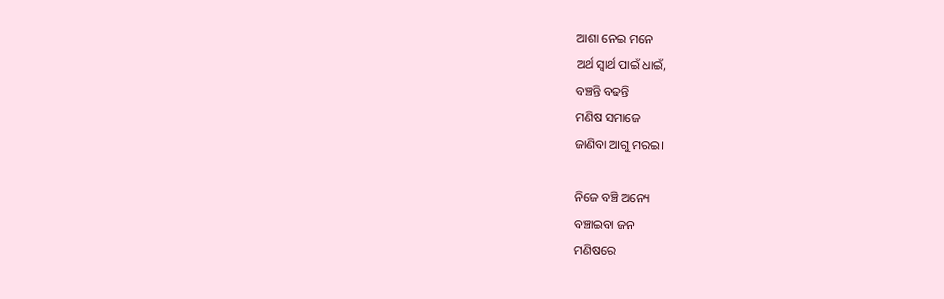ଆଶା ନେଇ ମନେ
ଅର୍ଥ ସ୍ବାର୍ଥ ପାଇଁ ଧାଇଁ,
ବଞ୍ଚନ୍ତି ବଢନ୍ତି
ମଣିଷ ସମାଜେ
ଜାଣିବା ଆଗୁ ମରଇ।

ନିଜେ ବଞ୍ଚି ଅନ୍ୟେ
ବଞ୍ଚାଇବା ଜନ
ମଣିଷରେ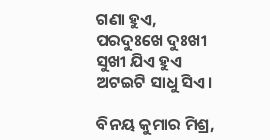ଗଣା ହୁଏ,
ପରଦୁଃଖେ ଦୁଃଖୀ
ସୁଖୀ ଯିଏ ହୁଏ
ଅଟଇଟି ସାଧୁ ସିଏ।

ବିନୟ କୁମାର ମିଶ୍ର,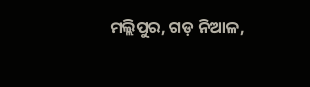ମଲ୍ଲିପୁର, ଗଡ଼ ନିଆଳ,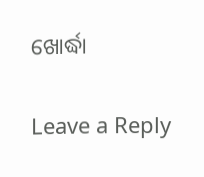ଖୋର୍ଦ୍ଧା

Leave a Reply